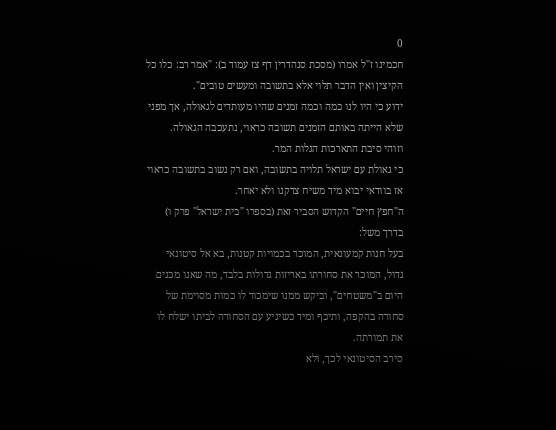0
חכמינו ז"ל אמרו (מסכת סנהדרין דף צז עמוד ב): "אמר רב: כלו כל הקיצין ואין הדבר תלוי אלא בתשובה ומעשים טובים".
ידוע כי היו לנו כמה וכמה זמנים שהיו מעותדים לגאולה, אך מפני שלא הייתה באותם הזמנים תשובה כראוי, נתעכבה הגאולה.
וזוהי סיבת התארכות הגלות המר.
כי גאולת עם ישראל תלויה בתשובה, ואם רק נשוב בתשובה כראוי אז בוודאי יבוא מיד משיח צדקנו ולא יאחר.
ה"חפץ חיים" הקדוש הסביר זאת (בספרו "בית ישראל" פרק ו) בדרך משל:
בעל חנות קמעונאית, המוכר בכמויות קטנות, בא אל סיטונאי גדול, המוכר את סחורתו באריזות גדולות בלבד, מה שאנו מכנים היום ב"משטחים", וביקש ממנו שימכור לו כמות מסוימת של סחורה בהקפה, ותיכף ומיד כשיגיע עם הסחורה לביתו ישלח לו את תמורתה.
סירב הסיטונאי לכך, ולא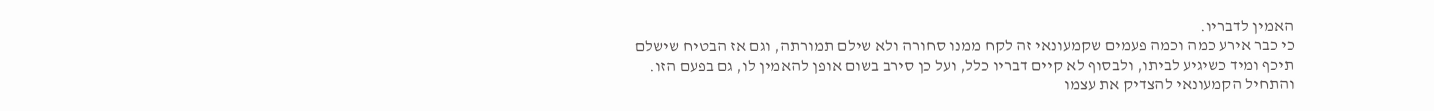האמין לדבריו.
כי כבר אירע כמה וכמה פעמים שקמעונאי זה לקח ממנו סחורה ולא שילם תמורתה, וגם אז הבטיח שישלם תיכף ומיד כשיגיע לביתו, ולבסוף לא קיים דבריו כלל, ועל כן סירב בשום אופן להאמין לו, גם בפעם הזו.
והתחיל הקמעונאי להצדיק את עצמו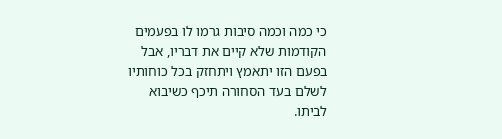כי כמה וכמה סיבות גרמו לו בפעמים הקודמות שלא קיים את דבריו, אבל בפעם הזו יתאמץ ויתחזק בכל כוחותיו לשלם בעד הסחורה תיכף כשיבוא לביתו.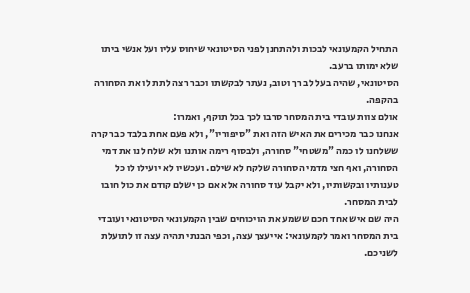התחיל הקמעונאי לבכות ולהתחנן לפני הסיטונאי שיחוס עליו ועל אנשי ביתו שלא ימותו ברעב.
הסיטונאי, שהיה בעל לב רך וטוב, נעתר לבקשתו וכבר רצה לתת לו את הסחורה בהקפה.
אולם צוות עובדי בית המסחר סרבו לכך בכל תוקף, ואמרו:
אנחנו כבר מכירים את האיש הזה ואת "סיפוריו", ולא פעם אחת בלבד כבר קרה ששלחנו לו כמה "משטחי" סחורה, ולבסוף רימה אותנו ולא שלח לנו את דמי הסחורה, ואף חצי מדמי הסחורה שלקח לא שילם. ועכשיו לא יועילו לו כל טענותיו ובקשותיו, ולא יקבל עוד סחורה אלא אם כן ישלם קודם את כול חובו לבית המסחר.
היה שם איש אחד חכם ששמע את הויכוחים שבין הקמעונאי הסיטונאי ועובדי בית המסחר ואמר לקמעונאי: אייעצך עצה, וכפי הבנתי תהיה עצה זו לתועלת לשניכם.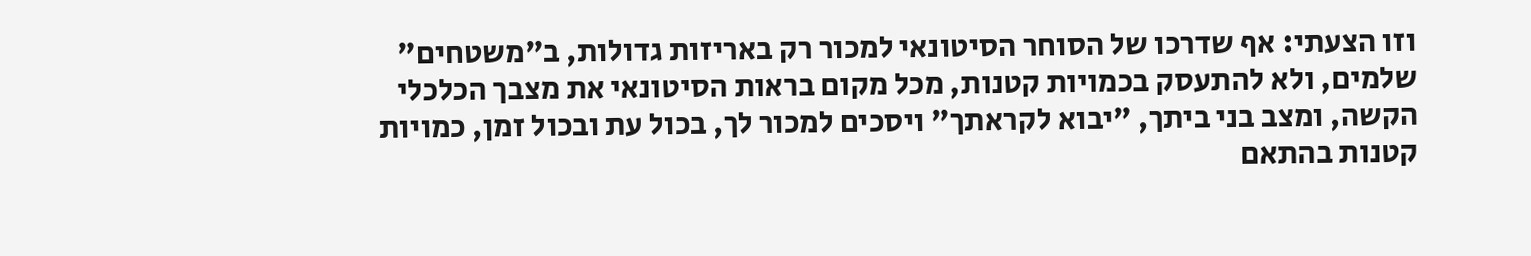וזו הצעתי: אף שדרכו של הסוחר הסיטונאי למכור רק באריזות גדולות, ב"משטחים" שלמים, ולא להתעסק בכמויות קטנות, מכל מקום בראות הסיטונאי את מצבך הכלכלי הקשה, ומצב בני ביתך, "יבוא לקראתך" ויסכים למכור לך, בכול עת ובכול זמן, כמויות קטנות בהתאם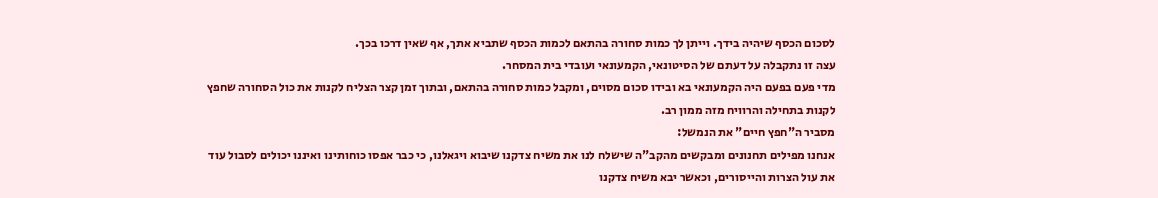לסכום הכסף שיהיה בידך. וייתן לך כמות סחורה בהתאם לכמות הכסף שתביא אתך, אף שאין דרכו בכך.
עצה זו נתקבלה על דעתם של הסיטונאי, הקמעונאי ועובדי בית המסחר.
מדי פעם בפעם היה הקמעונאי בא ובידו סכום מסוים, ומקבל כמות סחורה בהתאם, ובתוך זמן קצר הצליח לקנות את כול הסחורה שחפץ לקנות בתחילה והרוויח מזה ממון רב.
מסביר ה"חפץ חיים" את הנמשל:
אנחנו מפילים תחנונים ומבקשים מהקב"ה שישלח לנו את משיח צדקנו שיבוא ויגאלנו, כי כבר אפסו כוחותינו ואיננו יכולים לסבול עוד את עול הצרות והייסורים, וכאשר יבא משיח צדקנו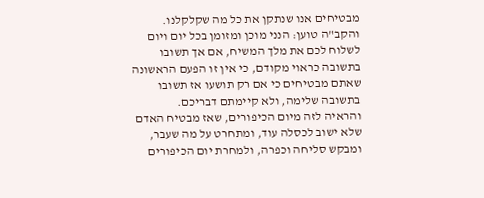מבטיחים אנו שנתקן את כל מה שקלקלנו.
והקב"ה טוען: הנני מוכן ומזומן בכל יום ויום לשלוח לכם את מלך המשיח, אם אך תשובו בתשובה כראוי מקודם, כי אין זו הפעם הראשונה שאתם מבטיחים כי אם רק תושעו אז תשובו בתשובה שלימה, ולא קיימתם דבריכם.
והראיה לזה מיום הכיפורים, שאז מבטיח האדם שלא ישוב לכסלה עוד, ומתחרט על מה שעבר, ומבקש סליחה וכפרה, ולמחרת יום הכיפורים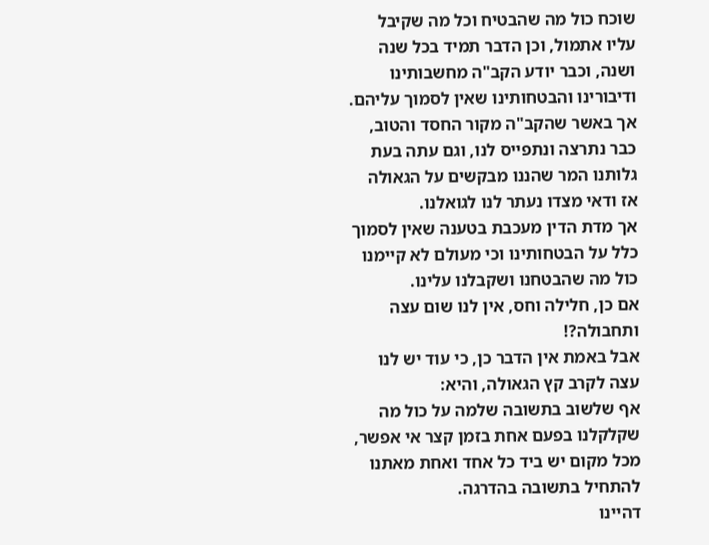שוכח כול מה שהבטיח וכל מה שקיבל עליו אתמול, וכן הדבר תמיד בכל שנה ושנה, וכבר יודע הקב"ה מחשבותינו ודיבורינו והבטחותינו שאין לסמוך עליהם.
אך באשר שהקב"ה מקור החסד והטוב, כבר נתרצה ונתפייס לנו, וגם עתה בעת גלותנו המר שהננו מבקשים על הגאולה אז ודאי מצדו נעתר לנו לגואלנו.
אך מדת הדין מעכבת בטענה שאין לסמוך כלל על הבטחותינו וכי מעולם לא קיימנו כול מה שהבטחנו ושקבלנו עלינו.
אם כן, חלילה וחס, אין לנו שום עצה ותחבולה?!
אבל באמת אין הדבר כן, כי עוד יש לנו עצה לקרב קץ הגאולה, והיא:
אף שלשוב בתשובה שלמה על כול מה שקלקלנו בפעם אחת בזמן קצר אי אפשר, מכל מקום יש ביד כל אחד ואחת מאתנו להתחיל בתשובה בהדרגה.
דהיינו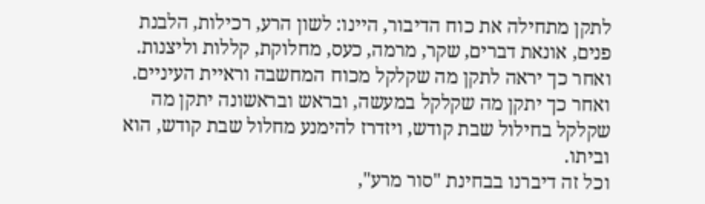לתקן מתחילה את כוח הדיבור, היינו: לשון הרע, רכילות, הלבנת פנים, אונאת דברים, שקר, מרמה, כעס, מחלוקת, קללות וליצנות.
ואחר כך יראה לתקן מה שקלקל מכוח המחשבה וראיית העיניים.
ואחר כך יתקן מה שקלקל במעשה, ובראש ובראשונה יתקן מה שקלקל בחילול שבת קודש, ויזדרז להימנע מחלול שבת קודש, הוא וביתו.
וכל זה דיברנו בבחינת "סור מרע",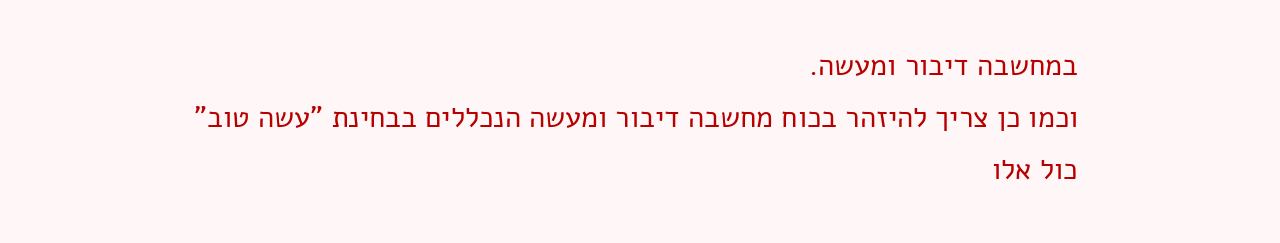במחשבה דיבור ומעשה.
וכמו כן צריך להיזהר בכוח מחשבה דיבור ומעשה הנכללים בבחינת "עשה טוב"
כול אלו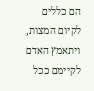הם כללים לקיום המצות, ויתאמץ האדם לקיימם ככל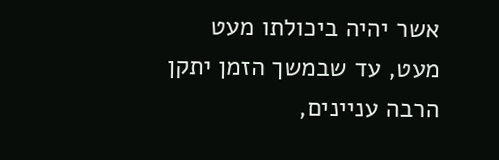אשר יהיה ביכולתו מעט מעט, עד שבמשך הזמן יתקן הרבה עניינים,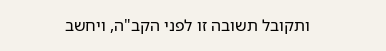ותקובל תשובה זו לפני הקב"ה, ויחשב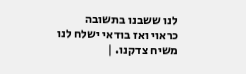לנו ששבנו בתשובה כראוי ואז בודאי ישלח לנו משיח צדקנו. |